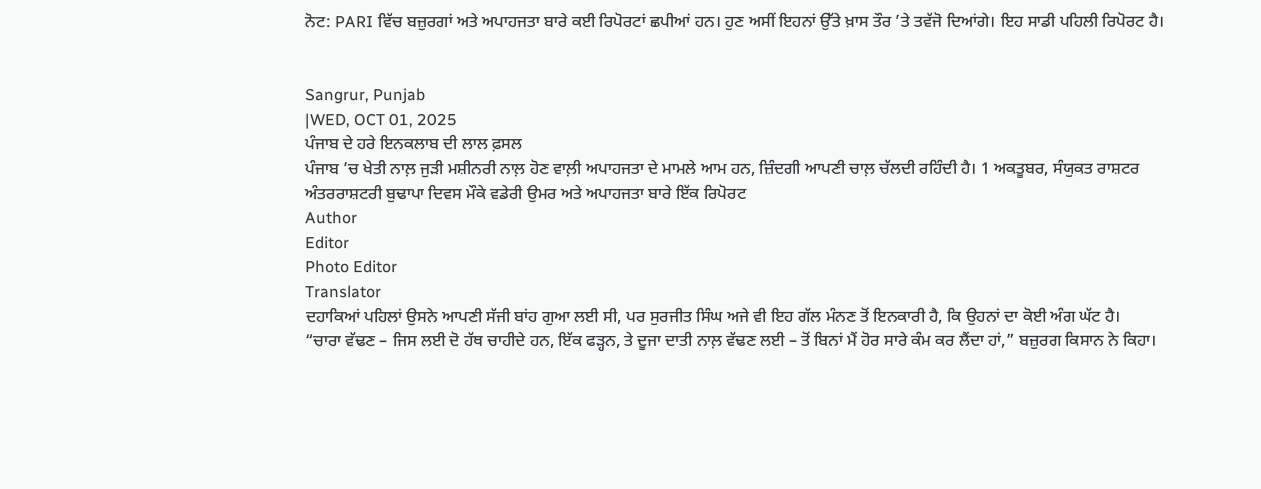ਨੋਟ: PARI ਵਿੱਚ ਬਜ਼ੁਰਗਾਂ ਅਤੇ ਅਪਾਹਜਤਾ ਬਾਰੇ ਕਈ ਰਿਪੋਰਟਾਂ ਛਪੀਆਂ ਹਨ। ਹੁਣ ਅਸੀਂ ਇਹਨਾਂ ਉੱਤੇ ਖ਼ਾਸ ਤੌਰ ’ਤੇ ਤਵੱਜੋ ਦਿਆਂਗੇ। ਇਹ ਸਾਡੀ ਪਹਿਲੀ ਰਿਪੋਰਟ ਹੈ।


Sangrur, Punjab
|WED, OCT 01, 2025
ਪੰਜਾਬ ਦੇ ਹਰੇ ਇਨਕਲਾਬ ਦੀ ਲਾਲ ਫ਼ਸਲ
ਪੰਜਾਬ ’ਚ ਖੇਤੀ ਨਾਲ਼ ਜੁੜੀ ਮਸ਼ੀਨਰੀ ਨਾਲ਼ ਹੋਣ ਵਾਲ਼ੀ ਅਪਾਹਜਤਾ ਦੇ ਮਾਮਲੇ ਆਮ ਹਨ, ਜ਼ਿੰਦਗੀ ਆਪਣੀ ਚਾਲ਼ ਚੱਲਦੀ ਰਹਿੰਦੀ ਹੈ। 1 ਅਕਤੂਬਰ, ਸੰਯੁਕਤ ਰਾਸ਼ਟਰ ਅੰਤਰਰਾਸ਼ਟਰੀ ਬੁਢਾਪਾ ਦਿਵਸ ਮੌਕੇ ਵਡੇਰੀ ਉਮਰ ਅਤੇ ਅਪਾਹਜਤਾ ਬਾਰੇ ਇੱਕ ਰਿਪੋਰਟ
Author
Editor
Photo Editor
Translator
ਦਹਾਕਿਆਂ ਪਹਿਲਾਂ ਉਸਨੇ ਆਪਣੀ ਸੱਜੀ ਬਾਂਹ ਗੁਆ ਲਈ ਸੀ, ਪਰ ਸੁਰਜੀਤ ਸਿੰਘ ਅਜੇ ਵੀ ਇਹ ਗੱਲ ਮੰਨਣ ਤੋਂ ਇਨਕਾਰੀ ਹੈ, ਕਿ ਉਹਨਾਂ ਦਾ ਕੋਈ ਅੰਗ ਘੱਟ ਹੈ।
“ਚਾਰਾ ਵੱਢਣ – ਜਿਸ ਲਈ ਦੋ ਹੱਥ ਚਾਹੀਦੇ ਹਨ, ਇੱਕ ਫੜ੍ਹਨ, ਤੇ ਦੂਜਾ ਦਾਤੀ ਨਾਲ਼ ਵੱਢਣ ਲਈ – ਤੋਂ ਬਿਨਾਂ ਮੈਂ ਹੋਰ ਸਾਰੇ ਕੰਮ ਕਰ ਲੈਂਦਾ ਹਾਂ,” ਬਜ਼ੁਰਗ ਕਿਸਾਨ ਨੇ ਕਿਹਾ।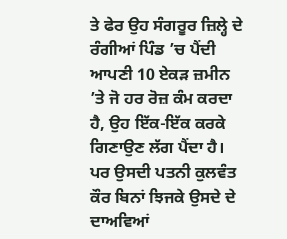ਤੇ ਫੇਰ ਉਹ ਸੰਗਰੂਰ ਜ਼ਿਲ੍ਹੇ ਦੇ ਰੰਗੀਆਂ ਪਿੰਡ ’ਚ ਪੈਂਦੀ ਆਪਣੀ 10 ਏਕੜ ਜ਼ਮੀਨ ’ਤੇ ਜੋ ਹਰ ਰੋਜ਼ ਕੰਮ ਕਰਦਾ ਹੈ, ਉਹ ਇੱਕ-ਇੱਕ ਕਰਕੇ ਗਿਣਾਉਣ ਲੱਗ ਪੈਂਦਾ ਹੈ।
ਪਰ ਉਸਦੀ ਪਤਨੀ ਕੁਲਵੰਤ ਕੌਰ ਬਿਨਾਂ ਝਿਜਕੇ ਉਸਦੇ ਦੇ ਦਾਅਵਿਆਂ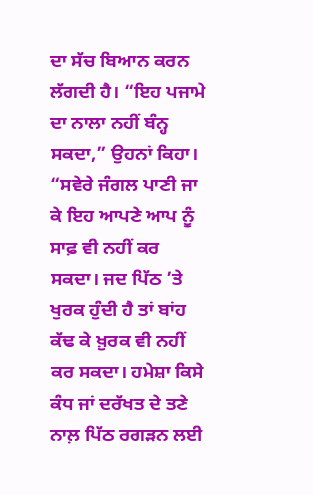ਦਾ ਸੱਚ ਬਿਆਨ ਕਰਨ ਲੱਗਦੀ ਹੈ। “ਇਹ ਪਜਾਮੇ ਦਾ ਨਾਲਾ ਨਹੀਂ ਬੰਨ੍ਹ ਸਕਦਾ,” ਉਹਨਾਂ ਕਿਹਾ। “ਸਵੇਰੇ ਜੰਗਲ ਪਾਣੀ ਜਾ ਕੇ ਇਹ ਆਪਣੇ ਆਪ ਨੂੰ ਸਾਫ਼ ਵੀ ਨਹੀਂ ਕਰ ਸਕਦਾ। ਜਦ ਪਿੱਠ ’ਤੇ ਖੁਰਕ ਹੁੰਦੀ ਹੈ ਤਾਂ ਬਾਂਹ ਕੱਢ ਕੇ ਖ਼ੁਰਕ ਵੀ ਨਹੀਂ ਕਰ ਸਕਦਾ। ਹਮੇਸ਼ਾ ਕਿਸੇ ਕੰਧ ਜਾਂ ਦਰੱਖਤ ਦੇ ਤਣੇ ਨਾਲ਼ ਪਿੱਠ ਰਗੜਨ ਲਈ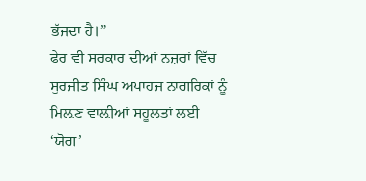ਭੱਜਦਾ ਹੈ।”
ਫੇਰ ਵੀ ਸਰਕਾਰ ਦੀਆਂ ਨਜ਼ਰਾਂ ਵਿੱਚ ਸੁਰਜੀਤ ਸਿੰਘ ਅਪਾਹਜ ਨਾਗਰਿਕਾਂ ਨੂੰ ਮਿਲ਼ਣ ਵਾਲ਼ੀਆਂ ਸਹੂਲਤਾਂ ਲਈ ‘ਯੋਗ’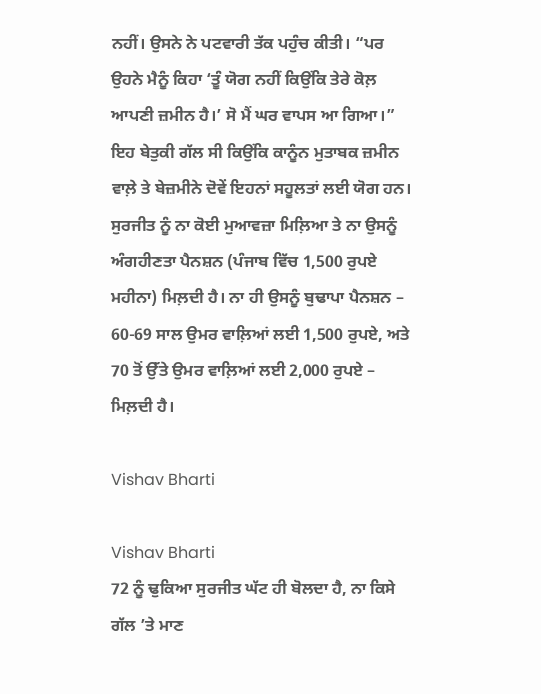ਨਹੀਂ। ਉਸਨੇ ਨੇ ਪਟਵਾਰੀ ਤੱਕ ਪਹੁੰਚ ਕੀਤੀ। “ਪਰ ਉਹਨੇ ਮੈਨੂੰ ਕਿਹਾ ‘ਤੂੰ ਯੋਗ ਨਹੀਂ ਕਿਉਂਕਿ ਤੇਰੇ ਕੋਲ਼ ਆਪਣੀ ਜ਼ਮੀਨ ਹੈ।’ ਸੋ ਮੈਂ ਘਰ ਵਾਪਸ ਆ ਗਿਆ।” ਇਹ ਬੇਤੁਕੀ ਗੱਲ ਸੀ ਕਿਉਂਕਿ ਕਾਨੂੰਨ ਮੁਤਾਬਕ ਜ਼ਮੀਨ ਵਾਲ਼ੇ ਤੇ ਬੇਜ਼ਮੀਨੇ ਦੋਵੇਂ ਇਹਨਾਂ ਸਹੂਲਤਾਂ ਲਈ ਯੋਗ ਹਨ। ਸੁਰਜੀਤ ਨੂੰ ਨਾ ਕੋਈ ਮੁਆਵਜ਼ਾ ਮਿਲ਼ਿਆ ਤੇ ਨਾ ਉਸਨੂੰ ਅੰਗਹੀਣਤਾ ਪੈਨਸ਼ਨ (ਪੰਜਾਬ ਵਿੱਚ 1,500 ਰੁਪਏ ਮਹੀਨਾ) ਮਿਲ਼ਦੀ ਹੈ। ਨਾ ਹੀ ਉਸਨੂੰ ਬੁਢਾਪਾ ਪੈਨਸ਼ਨ – 60-69 ਸਾਲ ਉਮਰ ਵਾਲ਼ਿਆਂ ਲਈ 1,500 ਰੁਪਏ, ਅਤੇ 70 ਤੋਂ ਉੱਤੇ ਉਮਰ ਵਾਲ਼ਿਆਂ ਲਈ 2,000 ਰੁਪਏ – ਮਿਲ਼ਦੀ ਹੈ।

Vishav Bharti

Vishav Bharti
72 ਨੂੰ ਢੁਕਿਆ ਸੁਰਜੀਤ ਘੱਟ ਹੀ ਬੋਲਦਾ ਹੈ, ਨਾ ਕਿਸੇ ਗੱਲ ’ਤੇ ਮਾਣ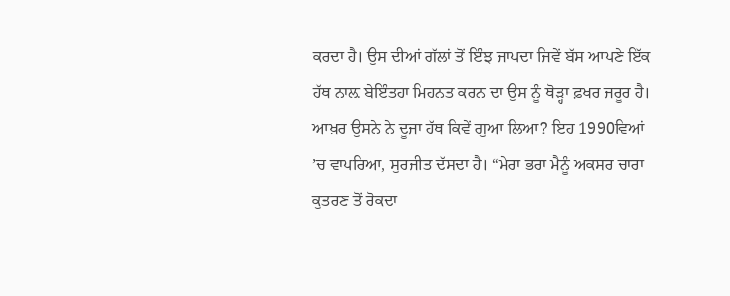ਕਰਦਾ ਹੈ। ਉਸ ਦੀਆਂ ਗੱਲਾਂ ਤੋਂ ਇੰਝ ਜਾਪਦਾ ਜਿਵੇਂ ਬੱਸ ਆਪਣੇ ਇੱਕ ਹੱਥ ਨਾਲ਼ ਬੇਇੰਤਹਾ ਮਿਹਨਤ ਕਰਨ ਦਾ ਉਸ ਨੂੰ ਥੋੜ੍ਹਾ ਫ਼ਖਰ ਜਰੂਰ ਹੈ। ਆਖ਼ਰ ਉਸਨੇ ਨੇ ਦੂਜਾ ਹੱਥ ਕਿਵੇਂ ਗੁਆ ਲਿਆ? ਇਹ 1990ਵਿਆਂ ’ਚ ਵਾਪਰਿਆ, ਸੁਰਜੀਤ ਦੱਸਦਾ ਹੈ। “ਮੇਰਾ ਭਰਾ ਮੈਨੂੰ ਅਕਸਰ ਚਾਰਾ ਕੁਤਰਣ ਤੋਂ ਰੋਕਦਾ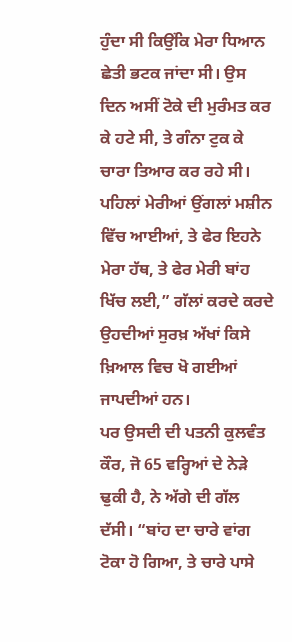ਹੁੰਦਾ ਸੀ ਕਿਉਂਕਿ ਮੇਰਾ ਧਿਆਨ ਛੇਤੀ ਭਟਕ ਜਾਂਦਾ ਸੀ। ਉਸ ਦਿਨ ਅਸੀਂ ਟੋਕੇ ਦੀ ਮੁਰੰਮਤ ਕਰ ਕੇ ਹਟੇ ਸੀ, ਤੇ ਗੰਨਾ ਟੁਕ ਕੇ ਚਾਰਾ ਤਿਆਰ ਕਰ ਰਹੇ ਸੀ। ਪਹਿਲਾਂ ਮੇਰੀਆਂ ਉਂਗਲਾਂ ਮਸ਼ੀਨ ਵਿੱਚ ਆਈਆਂ, ਤੇ ਫੇਰ ਇਹਨੇ ਮੇਰਾ ਹੱਥ, ਤੇ ਫੇਰ ਮੇਰੀ ਬਾਂਹ ਖਿੱਚ ਲਈ,” ਗੱਲਾਂ ਕਰਦੇ ਕਰਦੇ ਉਹਦੀਆਂ ਸੁਰਖ਼ ਅੱਖਾਂ ਕਿਸੇ ਖ਼ਿਆਲ ਵਿਚ ਖੋ ਗਈਆਂ ਜਾਪਦੀਆਂ ਹਨ।
ਪਰ ਉਸਦੀ ਦੀ ਪਤਨੀ ਕੁਲਵੰਤ ਕੌਰ, ਜੋ 65 ਵਰ੍ਹਿਆਂ ਦੇ ਨੇੜੇ ਢੁਕੀ ਹੈ, ਨੇ ਅੱਗੇ ਦੀ ਗੱਲ ਦੱਸੀ। “ਬਾਂਹ ਦਾ ਚਾਰੇ ਵਾਂਗ ਟੋਕਾ ਹੋ ਗਿਆ, ਤੇ ਚਾਰੇ ਪਾਸੇ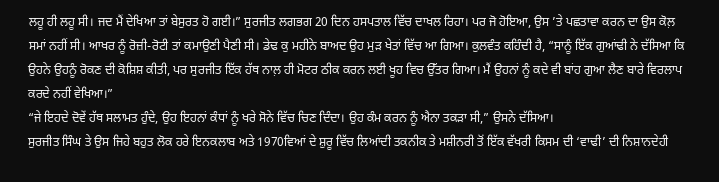ਲਹੂ ਹੀ ਲਹੂ ਸੀ। ਜਦ ਮੈਂ ਦੇਖਿਆ ਤਾਂ ਬੇਸੁਰਤ ਹੋ ਗਈ।” ਸੁਰਜੀਤ ਲਗਭਗ 20 ਦਿਨ ਹਸਪਤਾਲ ਵਿੱਚ ਦਾਖਲ ਰਿਹਾ। ਪਰ ਜੋ ਹੋਇਆ, ਉਸ ’ਤੇ ਪਛਤਾਵਾ ਕਰਨ ਦਾ ਉਸ ਕੋਲ਼ ਸਮਾਂ ਨਹੀਂ ਸੀ। ਆਖਰ ਨੂੰ ਰੋਜ਼ੀ-ਰੋਟੀ ਤਾਂ ਕਮਾਉਣੀ ਪੈਣੀ ਸੀ। ਡੇਢ ਕੁ ਮਹੀਨੇ ਬਾਅਦ ਉਹ ਮੁੜ ਖੇਤਾਂ ਵਿੱਚ ਆ ਗਿਆ। ਕੁਲਵੰਤ ਕਹਿੰਦੀ ਹੈ, “ਸਾਨੂੰ ਇੱਕ ਗੁਆਂਢੀ ਨੇ ਦੱਸਿਆ ਕਿ ਉਹਨੇ ਉਹਨੂੰ ਰੋਕਣ ਦੀ ਕੋਸ਼ਿਸ਼ ਕੀਤੀ, ਪਰ ਸੁਰਜੀਤ ਇੱਕ ਹੱਥ ਨਾਲ਼ ਹੀ ਮੋਟਰ ਠੀਕ ਕਰਨ ਲਈ ਖੂਹ ਵਿਚ ਉੱਤਰ ਗਿਆ। ਮੈਂ ਉਹਨਾਂ ਨੂੰ ਕਦੇ ਵੀ ਬਾਂਹ ਗੁਆ ਲੈਣ ਬਾਰੇ ਵਿਰਲਾਪ ਕਰਦੇ ਨਹੀਂ ਵੇਖਿਆ।”
“ਜੇ ਇਹਦੇ ਦੋਵੇਂ ਹੱਥ ਸਲਾਮਤ ਹੁੰਦੇ, ਉਹ ਇਹਨਾਂ ਕੰਧਾਂ ਨੂੰ ਖਰੇ ਸੋਨੇ ਵਿੱਚ ਚਿਣ ਦਿੰਦਾ। ਉਹ ਕੰਮ ਕਰਨ ਨੂੰ ਐਨਾ ਤਕੜਾ ਸੀ,” ਉਸਨੇ ਦੱਸਿਆ।
ਸੁਰਜੀਤ ਸਿੰਘ ਤੇ ਉਸ ਜਿਹੇ ਬਹੁਤ ਲੋਕ ਹਰੇ ਇਨਕਲਾਬ ਅਤੇ 1970ਵਿਆਂ ਦੇ ਸ਼ੁਰੂ ਵਿੱਚ ਲਿਆਂਦੀ ਤਕਨੀਕ ਤੇ ਮਸ਼ੀਨਰੀ ਤੋਂ ਇੱਕ ਵੱਖਰੀ ਕਿਸਮ ਦੀ ‘ਵਾਢੀ’ ਦੀ ਨਿਸ਼ਾਨਦੇਹੀ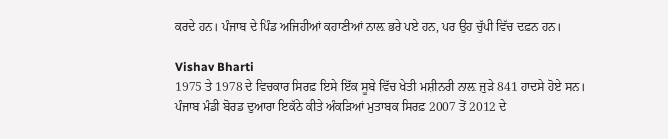ਕਰਦੇ ਹਨ। ਪੰਜਾਬ ਦੇ ਪਿੰਡ ਅਜਿਹੀਆਂ ਕਹਾਣੀਆਂ ਨਾਲ਼ ਭਰੇ ਪਏ ਹਨ, ਪਰ ਉਹ ਚੁੱਪੀ ਵਿੱਚ ਦਫ਼ਨ ਹਨ।

Vishav Bharti
1975 ਤੇ 1978 ਦੇ ਵਿਚਕਾਰ ਸਿਰਫ਼ ਇਸੇ ਇੱਕ ਸੂਬੇ ਵਿੱਚ ਖੇਤੀ ਮਸ਼ੀਨਰੀ ਨਾਲ਼ ਜੁੜੇ 841 ਹਾਦਸੇ ਹੋਏ ਸਨ।
ਪੰਜਾਬ ਮੰਡੀ ਬੋਰਡ ਦੁਆਰਾ ਇਕੱਠੇ ਕੀਤੇ ਅੰਕੜਿਆਂ ਮੁਤਾਬਕ ਸਿਰਫ਼ 2007 ਤੋਂ 2012 ਦੇ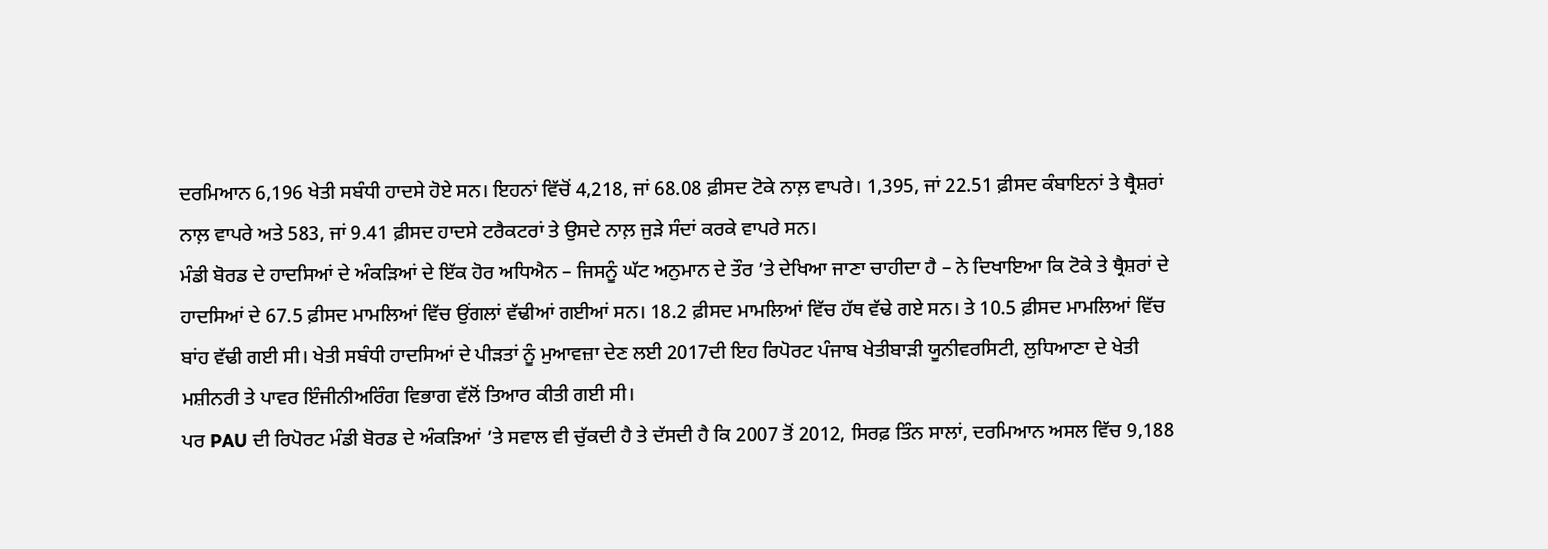ਦਰਮਿਆਨ 6,196 ਖੇਤੀ ਸਬੰਧੀ ਹਾਦਸੇ ਹੋਏ ਸਨ। ਇਹਨਾਂ ਵਿੱਚੋਂ 4,218, ਜਾਂ 68.08 ਫ਼ੀਸਦ ਟੋਕੇ ਨਾਲ਼ ਵਾਪਰੇ। 1,395, ਜਾਂ 22.51 ਫ਼ੀਸਦ ਕੰਬਾਇਨਾਂ ਤੇ ਥ੍ਰੈਸ਼ਰਾਂ ਨਾਲ਼ ਵਾਪਰੇ ਅਤੇ 583, ਜਾਂ 9.41 ਫ਼ੀਸਦ ਹਾਦਸੇ ਟਰੈਕਟਰਾਂ ਤੇ ਉਸਦੇ ਨਾਲ਼ ਜੁੜੇ ਸੰਦਾਂ ਕਰਕੇ ਵਾਪਰੇ ਸਨ।
ਮੰਡੀ ਬੋਰਡ ਦੇ ਹਾਦਸਿਆਂ ਦੇ ਅੰਕੜਿਆਂ ਦੇ ਇੱਕ ਹੋਰ ਅਧਿਐਨ – ਜਿਸਨੂੰ ਘੱਟ ਅਨੁਮਾਨ ਦੇ ਤੌਰ ’ਤੇ ਦੇਖਿਆ ਜਾਣਾ ਚਾਹੀਦਾ ਹੈ – ਨੇ ਦਿਖਾਇਆ ਕਿ ਟੋਕੇ ਤੇ ਥ੍ਰੈਸ਼ਰਾਂ ਦੇ ਹਾਦਸਿਆਂ ਦੇ 67.5 ਫ਼ੀਸਦ ਮਾਮਲਿਆਂ ਵਿੱਚ ਉਂਗਲਾਂ ਵੱਢੀਆਂ ਗਈਆਂ ਸਨ। 18.2 ਫ਼ੀਸਦ ਮਾਮਲਿਆਂ ਵਿੱਚ ਹੱਥ ਵੱਢੇ ਗਏ ਸਨ। ਤੇ 10.5 ਫ਼ੀਸਦ ਮਾਮਲਿਆਂ ਵਿੱਚ ਬਾਂਹ ਵੱਢੀ ਗਈ ਸੀ। ਖੇਤੀ ਸਬੰਧੀ ਹਾਦਸਿਆਂ ਦੇ ਪੀੜਤਾਂ ਨੂੰ ਮੁਆਵਜ਼ਾ ਦੇਣ ਲਈ 2017ਦੀ ਇਹ ਰਿਪੋਰਟ ਪੰਜਾਬ ਖੇਤੀਬਾੜੀ ਯੂਨੀਵਰਸਿਟੀ, ਲੁਧਿਆਣਾ ਦੇ ਖੇਤੀ ਮਸ਼ੀਨਰੀ ਤੇ ਪਾਵਰ ਇੰਜੀਨੀਅਰਿੰਗ ਵਿਭਾਗ ਵੱਲੋਂ ਤਿਆਰ ਕੀਤੀ ਗਈ ਸੀ।
ਪਰ PAU ਦੀ ਰਿਪੋਰਟ ਮੰਡੀ ਬੋਰਡ ਦੇ ਅੰਕੜਿਆਂ ’ਤੇ ਸਵਾਲ ਵੀ ਚੁੱਕਦੀ ਹੈ ਤੇ ਦੱਸਦੀ ਹੈ ਕਿ 2007 ਤੋਂ 2012, ਸਿਰਫ਼ ਤਿੰਨ ਸਾਲਾਂ, ਦਰਮਿਆਨ ਅਸਲ ਵਿੱਚ 9,188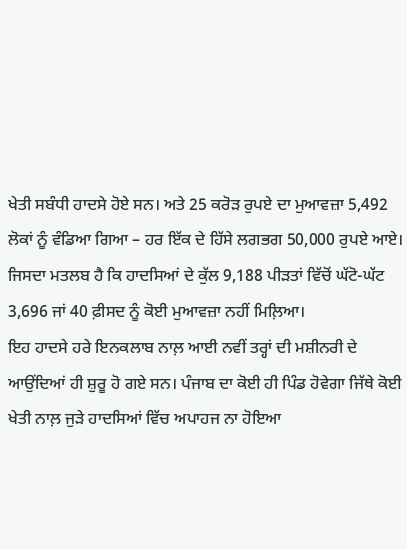ਖੇਤੀ ਸਬੰਧੀ ਹਾਦਸੇ ਹੋਏ ਸਨ। ਅਤੇ 25 ਕਰੋੜ ਰੁਪਏ ਦਾ ਮੁਆਵਜ਼ਾ 5,492 ਲੋਕਾਂ ਨੂੰ ਵੰਡਿਆ ਗਿਆ – ਹਰ ਇੱਕ ਦੇ ਹਿੱਸੇ ਲਗਭਗ 50,000 ਰੁਪਏ ਆਏ। ਜਿਸਦਾ ਮਤਲਬ ਹੈ ਕਿ ਹਾਦਸਿਆਂ ਦੇ ਕੁੱਲ 9,188 ਪੀੜਤਾਂ ਵਿੱਚੋਂ ਘੱਟੋ-ਘੱਟ 3,696 ਜਾਂ 40 ਫ਼ੀਸਦ ਨੂੰ ਕੋਈ ਮੁਆਵਜ਼ਾ ਨਹੀਂ ਮਿਲ਼ਿਆ।
ਇਹ ਹਾਦਸੇ ਹਰੇ ਇਨਕਲਾਬ ਨਾਲ਼ ਆਈ ਨਵੀਂ ਤਰ੍ਹਾਂ ਦੀ ਮਸ਼ੀਨਰੀ ਦੇ ਆਉਂਦਿਆਂ ਹੀ ਸ਼ੁਰੂ ਹੋ ਗਏ ਸਨ। ਪੰਜਾਬ ਦਾ ਕੋਈ ਹੀ ਪਿੰਡ ਹੋਵੇਗਾ ਜਿੱਥੇ ਕੋਈ ਖੇਤੀ ਨਾਲ਼ ਜੁੜੇ ਹਾਦਸਿਆਂ ਵਿੱਚ ਅਪਾਹਜ ਨਾ ਹੋਇਆ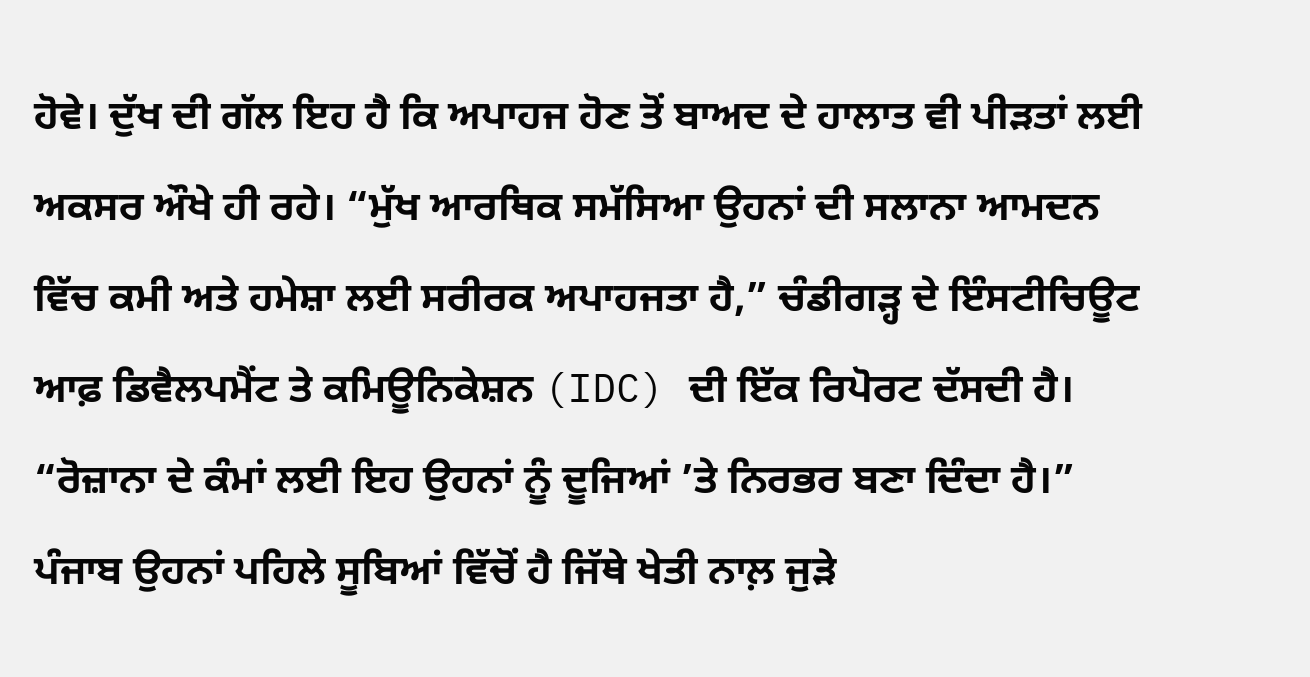ਹੋਵੇ। ਦੁੱਖ ਦੀ ਗੱਲ ਇਹ ਹੈ ਕਿ ਅਪਾਹਜ ਹੋਣ ਤੋਂ ਬਾਅਦ ਦੇ ਹਾਲਾਤ ਵੀ ਪੀੜਤਾਂ ਲਈ ਅਕਸਰ ਔਖੇ ਹੀ ਰਹੇ। “ਮੁੱਖ ਆਰਥਿਕ ਸਮੱਸਿਆ ਉਹਨਾਂ ਦੀ ਸਲਾਨਾ ਆਮਦਨ ਵਿੱਚ ਕਮੀ ਅਤੇ ਹਮੇਸ਼ਾ ਲਈ ਸਰੀਰਕ ਅਪਾਹਜਤਾ ਹੈ,” ਚੰਡੀਗੜ੍ਹ ਦੇ ਇੰਸਟੀਚਿਊਟ ਆਫ਼ ਡਿਵੈਲਪਮੈਂਟ ਤੇ ਕਮਿਊਨਿਕੇਸ਼ਨ (IDC) ਦੀ ਇੱਕ ਰਿਪੋਰਟ ਦੱਸਦੀ ਹੈ। “ਰੋਜ਼ਾਨਾ ਦੇ ਕੰਮਾਂ ਲਈ ਇਹ ਉਹਨਾਂ ਨੂੰ ਦੂਜਿਆਂ ’ਤੇ ਨਿਰਭਰ ਬਣਾ ਦਿੰਦਾ ਹੈ।”
ਪੰਜਾਬ ਉਹਨਾਂ ਪਹਿਲੇ ਸੂਬਿਆਂ ਵਿੱਚੋਂ ਹੈ ਜਿੱਥੇ ਖੇਤੀ ਨਾਲ਼ ਜੁੜੇ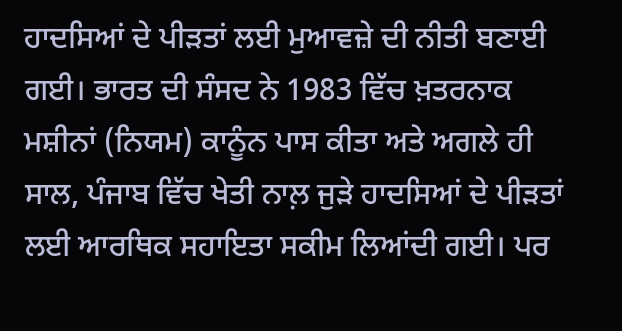ਹਾਦਸਿਆਂ ਦੇ ਪੀੜਤਾਂ ਲਈ ਮੁਆਵਜ਼ੇ ਦੀ ਨੀਤੀ ਬਣਾਈ ਗਈ। ਭਾਰਤ ਦੀ ਸੰਸਦ ਨੇ 1983 ਵਿੱਚ ਖ਼ਤਰਨਾਕ ਮਸ਼ੀਨਾਂ (ਨਿਯਮ) ਕਾਨੂੰਨ ਪਾਸ ਕੀਤਾ ਅਤੇ ਅਗਲੇ ਹੀ ਸਾਲ, ਪੰਜਾਬ ਵਿੱਚ ਖੇਤੀ ਨਾਲ਼ ਜੁੜੇ ਹਾਦਸਿਆਂ ਦੇ ਪੀੜਤਾਂ ਲਈ ਆਰਥਿਕ ਸਹਾਇਤਾ ਸਕੀਮ ਲਿਆਂਦੀ ਗਈ। ਪਰ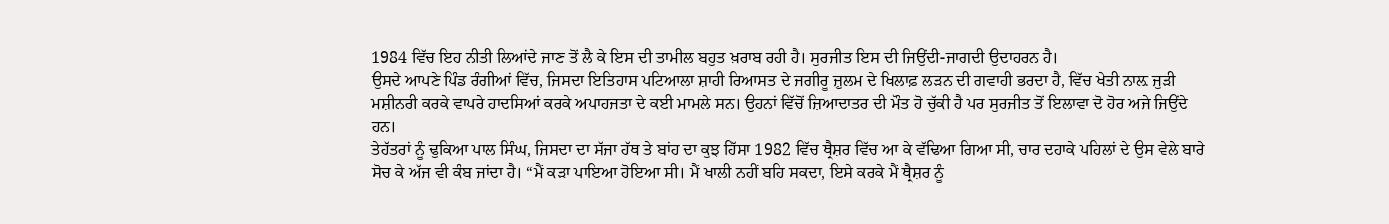1984 ਵਿੱਚ ਇਹ ਨੀਤੀ ਲਿਆਂਦੇ ਜਾਣ ਤੋਂ ਲੈ ਕੇ ਇਸ ਦੀ ਤਾਮੀਲ ਬਹੁਤ ਖ਼ਰਾਬ ਰਹੀ ਹੈ। ਸੁਰਜੀਤ ਇਸ ਦੀ ਜਿਉਂਦੀ-ਜਾਗਦੀ ਉਦਾਹਰਨ ਹੈ।
ਉਸਦੇ ਆਪਣੇ ਪਿੰਡ ਰੰਗੀਆਂ ਵਿੱਚ, ਜਿਸਦਾ ਇਤਿਹਾਸ ਪਟਿਆਲਾ ਸ਼ਾਹੀ ਰਿਆਸਤ ਦੇ ਜਗੀਰੂ ਜ਼ੁਲਮ ਦੇ ਖਿਲਾਫ਼ ਲੜਨ ਦੀ ਗਵਾਹੀ ਭਰਦਾ ਹੈ, ਵਿੱਚ ਖੇਤੀ ਨਾਲ਼ ਜੁੜੀ ਮਸ਼ੀਨਰੀ ਕਰਕੇ ਵਾਪਰੇ ਹਾਦਸਿਆਂ ਕਰਕੇ ਅਪਾਹਜਤਾ ਦੇ ਕਈ ਮਾਮਲੇ ਸਨ। ਉਹਨਾਂ ਵਿੱਚੋਂ ਜ਼ਿਆਦਾਤਰ ਦੀ ਮੌਤ ਹੋ ਚੁੱਕੀ ਹੈ ਪਰ ਸੁਰਜੀਤ ਤੋਂ ਇਲਾਵਾ ਦੋ ਹੋਰ ਅਜੇ ਜਿਉਂਦੇ ਹਨ।
ਤੇਹੱਤਰਾਂ ਨੂੰ ਢੁਕਿਆ ਪਾਲ ਸਿੰਘ, ਜਿਸਦਾ ਦਾ ਸੱਜਾ ਹੱਥ ਤੇ ਬਾਂਹ ਦਾ ਕੁਝ ਹਿੱਸਾ 1982 ਵਿੱਚ ਥ੍ਰੈਸ਼ਰ ਵਿੱਚ ਆ ਕੇ ਵੱਢਿਆ ਗਿਆ ਸੀ, ਚਾਰ ਦਹਾਕੇ ਪਹਿਲਾਂ ਦੇ ਉਸ ਵੇਲੇ ਬਾਰੇ ਸੋਚ ਕੇ ਅੱਜ ਵੀ ਕੰਬ ਜਾਂਦਾ ਹੈ। “ਮੈਂ ਕੜਾ ਪਾਇਆ ਹੋਇਆ ਸੀ। ਮੈਂ ਖਾਲੀ ਨਹੀਂ ਬਹਿ ਸਕਦਾ, ਇਸੇ ਕਰਕੇ ਮੈਂ ਥ੍ਰੈਸ਼ਰ ਨੂੰ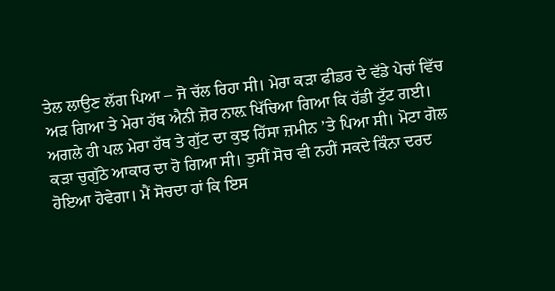ਤੇਲ ਲਾਉਣ ਲੱਗ ਪਿਆ – ਜੋ ਚੱਲ ਰਿਹਾ ਸੀ। ਮੇਰਾ ਕੜਾ ਫੀਡਰ ਦੇ ਵੱਡੇ ਪੇਚਾਂ ਵਿੱਚ ਅੜ ਗਿਆ ਤੇ ਮੇਰਾ ਹੱਥ ਐਨੀ ਜ਼ੋਰ ਨਾਲ਼ ਖਿੱਚਿਆ ਗਿਆ ਕਿ ਹੱਡੀ ਟੁੱਟ ਗਈ। ਅਗਲੇ ਹੀ ਪਲ ਮੇਰਾ ਹੱਥ ਤੇ ਗੁੱਟ ਦਾ ਕੁਝ ਹਿੱਸਾ ਜ਼ਮੀਨ ’ਤੇ ਪਿਆ ਸੀ। ਮੋਟਾ ਗੋਲ ਕੜਾ ਚੁਗੁੱਠੇ ਆਕਾਰ ਦਾ ਹੋ ਗਿਆ ਸੀ। ਤੁਸੀਂ ਸੋਚ ਵੀ ਨਹੀਂ ਸਕਦੇ ਕਿੰਨਾ ਦਰਦ ਹੋਇਆ ਹੋਵੇਗਾ। ਮੈਂ ਸੋਚਦਾ ਹਾਂ ਕਿ ਇਸ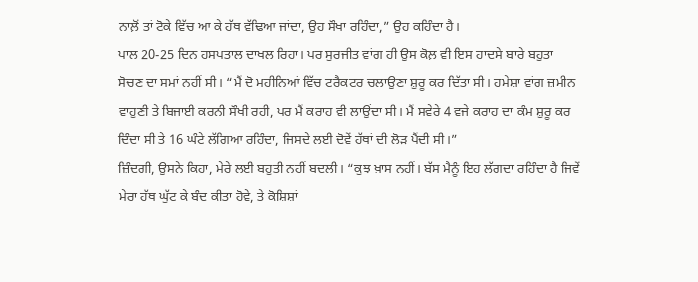ਨਾਲ਼ੋਂ ਤਾਂ ਟੋਕੇ ਵਿੱਚ ਆ ਕੇ ਹੱਥ ਵੱਢਿਆ ਜਾਂਦਾ, ਉਹ ਸੌਖਾ ਰਹਿੰਦਾ,” ਉਹ ਕਹਿੰਦਾ ਹੈ।
ਪਾਲ 20-25 ਦਿਨ ਹਸਪਤਾਲ ਦਾਖਲ ਰਿਹਾ। ਪਰ ਸੁਰਜੀਤ ਵਾਂਗ ਹੀ ਉਸ ਕੋਲ਼ ਵੀ ਇਸ ਹਾਦਸੇ ਬਾਰੇ ਬਹੁਤਾ ਸੋਚਣ ਦਾ ਸਮਾਂ ਨਹੀਂ ਸੀ। “ਮੈਂ ਦੋ ਮਹੀਨਿਆਂ ਵਿੱਚ ਟਰੈਕਟਰ ਚਲਾਉਣਾ ਸ਼ੁਰੂ ਕਰ ਦਿੱਤਾ ਸੀ। ਹਮੇਸ਼ਾ ਵਾਂਗ ਜ਼ਮੀਨ ਵਾਹੁਣੀ ਤੇ ਬਿਜਾਈ ਕਰਨੀ ਸੌਖੀ ਰਹੀ, ਪਰ ਮੈਂ ਕਰਾਹ ਵੀ ਲਾਉਂਦਾ ਸੀ। ਮੈਂ ਸਵੇਰੇ 4 ਵਜੇ ਕਰਾਹ ਦਾ ਕੰਮ ਸ਼ੁਰੂ ਕਰ ਦਿੰਦਾ ਸੀ ਤੇ 16 ਘੰਟੇ ਲੱਗਿਆ ਰਹਿੰਦਾ, ਜਿਸਦੇ ਲਈ ਦੋਵੇਂ ਹੱਥਾਂ ਦੀ ਲੋੜ ਪੈਂਦੀ ਸੀ।”
ਜ਼ਿੰਦਗੀ, ਉਸਨੇ ਕਿਹਾ, ਮੇਰੇ ਲਈ ਬਹੁਤੀ ਨਹੀਂ ਬਦਲੀ। “ਕੁਝ ਖ਼ਾਸ ਨਹੀਂ। ਬੱਸ ਮੈਨੂੰ ਇਹ ਲੱਗਦਾ ਰਹਿੰਦਾ ਹੈ ਜਿਵੇਂ ਮੇਰਾ ਹੱਥ ਘੁੱਟ ਕੇ ਬੰਦ ਕੀਤਾ ਹੋਵੇ, ਤੇ ਕੋਸ਼ਿਸ਼ਾਂ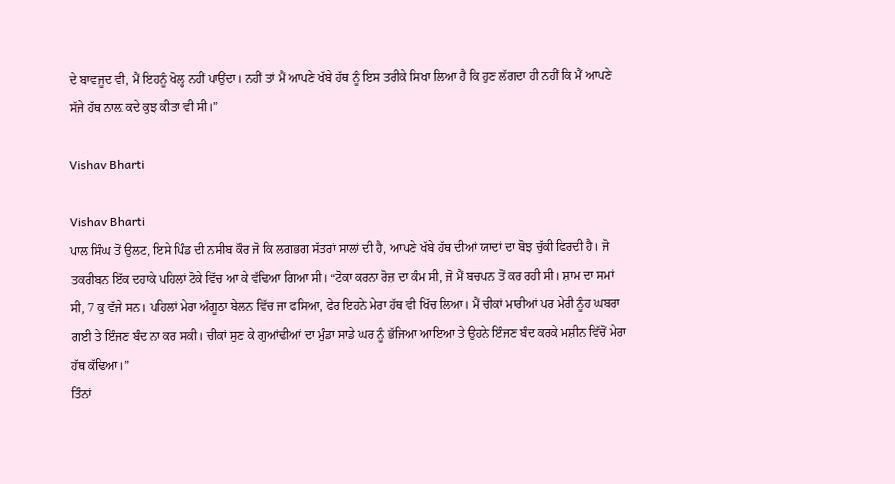ਦੇ ਬਾਵਜੂਦ ਵੀ, ਮੈਂ ਇਹਨੂੰ ਖੋਲ੍ਹ ਨਹੀਂ ਪਾਉਂਦਾ। ਨਹੀਂ ਤਾਂ ਮੈਂ ਆਪਣੇ ਖੱਬੇ ਹੱਥ ਨੂੰ ਇਸ ਤਰੀਕੇ ਸਿਖਾ ਲਿਆ ਹੈ ਕਿ ਹੁਣ ਲੱਗਦਾ ਹੀ ਨਹੀਂ ਕਿ ਮੈਂ ਆਪਣੇ ਸੱਜੇ ਹੱਥ ਨਾਲ਼ ਕਦੇ ਕੁਝ ਕੀਤਾ ਵੀ ਸੀ।”

Vishav Bharti

Vishav Bharti
ਪਾਲ ਸਿੰਘ ਤੋਂ ਉਲਟ, ਇਸੇ ਪਿੰਡ ਦੀ ਨਸੀਬ ਕੌਰ ਜੋ ਕਿ ਲਗਭਗ ਸੱਤਰਾਂ ਸਾਲਾਂ ਦੀ ਹੈ, ਆਪਣੇ ਖੱਬੇ ਹੱਥ ਦੀਆਂ ਯਾਦਾਂ ਦਾ ਬੋਝ ਚੁੱਕੀ ਫਿਰਦੀ ਹੈ। ਜੋ ਤਕਰੀਬਨ ਇੱਕ ਦਹਾਕੇ ਪਹਿਲਾਂ ਟੋਕੇ ਵਿੱਚ ਆ ਕੇ ਵੱਢਿਆ ਗਿਆ ਸੀ। “ਟੋਕਾ ਕਰਨਾ ਰੋਜ਼ ਦਾ ਕੰਮ ਸੀ, ਜੋ ਮੈਂ ਬਚਪਨ ਤੋਂ ਕਰ ਰਹੀ ਸੀ। ਸ਼ਾਮ ਦਾ ਸਮਾਂ ਸੀ, 7 ਕੁ ਵੱਜੇ ਸਨ। ਪਹਿਲਾਂ ਮੇਰਾ ਅੰਗੂਠਾ ਬੇਲਨ ਵਿੱਚ ਜਾ ਫਸਿਆ, ਫੇਰ ਇਹਨੇ ਮੇਰਾ ਹੱਥ ਵੀ ਖਿੱਚ ਲਿਆ। ਮੈਂ ਚੀਕਾਂ ਮਾਰੀਆਂ ਪਰ ਮੇਰੀ ਨੂੰਹ ਘਬਰਾ ਗਈ ਤੇ ਇੰਜਣ ਬੰਦ ਨਾ ਕਰ ਸਕੀ। ਚੀਕਾਂ ਸੁਣ ਕੇ ਗੁਆਂਢੀਆਂ ਦਾ ਮੁੰਡਾ ਸਾਡੇ ਘਰ ਨੂੰ ਭੱਜਿਆ ਆਇਆ ਤੇ ਉਹਨੇ ਇੰਜਣ ਬੰਦ ਕਰਕੇ ਮਸ਼ੀਨ ਵਿੱਚੋਂ ਮੇਰਾ ਹੱਥ ਕੱਢਿਆ।”
ਤਿੰਨਾਂ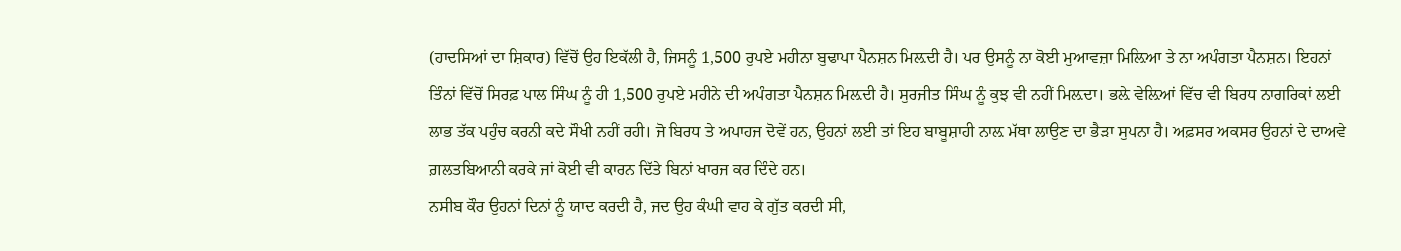(ਹਾਦਸਿਆਂ ਦਾ ਸ਼ਿਕਾਰ) ਵਿੱਚੋਂ ਉਹ ਇਕੱਲੀ ਹੈ, ਜਿਸਨੂੰ 1,500 ਰੁਪਏ ਮਹੀਨਾ ਬੁਢਾਪਾ ਪੈਨਸ਼ਨ ਮਿਲ਼ਦੀ ਹੈ। ਪਰ ਉਸਨੂੰ ਨਾ ਕੋਈ ਮੁਆਵਜ਼ਾ ਮਿਲ਼ਿਆ ਤੇ ਨਾ ਅਪੰਗਤਾ ਪੈਨਸ਼ਨ। ਇਹਨਾਂ ਤਿੰਨਾਂ ਵਿੱਚੋਂ ਸਿਰਫ਼ ਪਾਲ ਸਿੰਘ ਨੂੰ ਹੀ 1,500 ਰੁਪਏ ਮਹੀਨੇ ਦੀ ਅਪੰਗਤਾ ਪੈਨਸ਼ਨ ਮਿਲ਼ਦੀ ਹੈ। ਸੁਰਜੀਤ ਸਿੰਘ ਨੂੰ ਕੁਝ ਵੀ ਨਹੀਂ ਮਿਲ਼ਦਾ। ਭਲ਼ੇ ਵੇਲ਼ਿਆਂ ਵਿੱਚ ਵੀ ਬਿਰਧ ਨਾਗਰਿਕਾਂ ਲਈ ਲਾਭ ਤੱਕ ਪਹੁੰਚ ਕਰਨੀ ਕਦੇ ਸੌਖੀ ਨਹੀਂ ਰਹੀ। ਜੋ ਬਿਰਧ ਤੇ ਅਪਾਹਜ ਦੋਵੇਂ ਹਨ, ਉਹਨਾਂ ਲਈ ਤਾਂ ਇਹ ਬਾਬੂਸ਼ਾਹੀ ਨਾਲ਼ ਮੱਥਾ ਲਾਉਣ ਦਾ ਭੈੜਾ ਸੁਪਨਾ ਹੈ। ਅਫ਼ਸਰ ਅਕਸਰ ਉਹਨਾਂ ਦੇ ਦਾਅਵੇ ਗ਼ਲਤਬਿਆਨੀ ਕਰਕੇ ਜਾਂ ਕੋਈ ਵੀ ਕਾਰਨ ਦਿੱਤੇ ਬਿਨਾਂ ਖਾਰਜ ਕਰ ਦਿੰਦੇ ਹਨ।
ਨਸੀਬ ਕੌਰ ਉਹਨਾਂ ਦਿਨਾਂ ਨੂੰ ਯਾਦ ਕਰਦੀ ਹੈ, ਜਦ ਉਹ ਕੰਘੀ ਵਾਹ ਕੇ ਗੁੱਤ ਕਰਦੀ ਸੀ,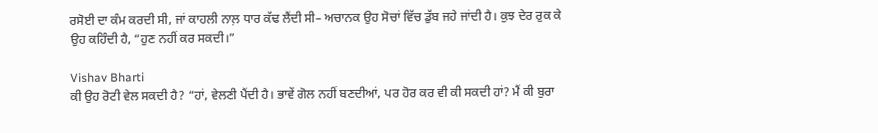ਰਸੋਈ ਦਾ ਕੰਮ ਕਰਦੀ ਸੀ, ਜਾਂ ਕਾਹਲੀ ਨਾਲ਼ ਧਾਰ ਕੱਢ ਲੈਂਦੀ ਸੀ– ਅਚਾਨਕ ਉਹ ਸੋਚਾਂ ਵਿੱਚ ਡੁੱਬ ਜਹੇ ਜਾਂਦੀ ਹੈ। ਕੁਝ ਦੇਰ ਰੁਕ ਕੇ ਉਹ ਕਹਿੰਦੀ ਹੈ, “ਹੁਣ ਨਹੀਂ ਕਰ ਸਕਦੀ।”

Vishav Bharti
ਕੀ ਉਹ ਰੋਟੀ ਵੇਲ ਸਕਦੀ ਹੈ? “ਹਾਂ, ਵੇਲਣੀ ਪੈਂਦੀ ਹੈ। ਭਾਵੇਂ ਗੋਲ ਨਹੀਂ ਬਣਦੀਆਂ, ਪਰ ਹੋਰ ਕਰ ਵੀ ਕੀ ਸਕਦੀ ਹਾਂ? ਮੈਂ ਕੀ ਬੁਰਾ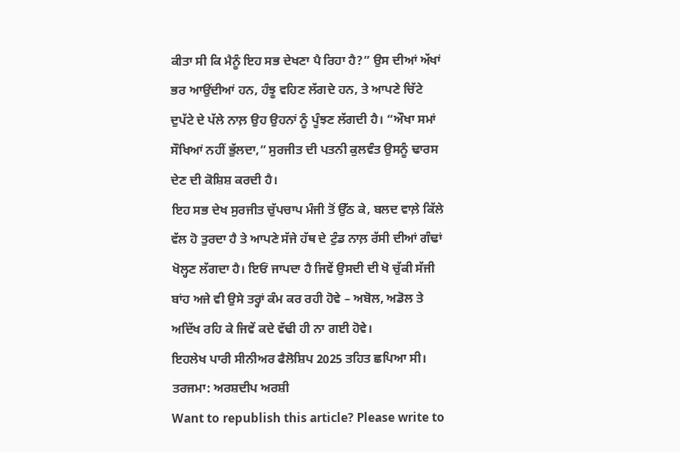ਕੀਤਾ ਸੀ ਕਿ ਮੈਨੂੰ ਇਹ ਸਭ ਦੇਖਣਾ ਪੈ ਰਿਹਾ ਹੈ?” ਉਸ ਦੀਆਂ ਅੱਖਾਂ ਭਰ ਆਉਂਦੀਆਂ ਹਨ, ਹੰਝੂ ਵਹਿਣ ਲੱਗਦੇ ਹਨ, ਤੇ ਆਪਣੇ ਚਿੱਟੇ ਦੁਪੱਟੇ ਦੇ ਪੱਲੇ ਨਾਲ਼ ਉਹ ਉਹਨਾਂ ਨੂੰ ਪੂੰਝਣ ਲੱਗਦੀ ਹੈ। “ਔਖਾ ਸਮਾਂ ਸੌਖਿਆਂ ਨਹੀਂ ਭੁੱਲਦਾ,” ਸੁਰਜੀਤ ਦੀ ਪਤਨੀ ਕੁਲਵੰਤ ਉਸਨੂੰ ਢਾਰਸ ਦੇਣ ਦੀ ਕੋਸ਼ਿਸ਼ ਕਰਦੀ ਹੈ।
ਇਹ ਸਭ ਦੇਖ ਸੁਰਜੀਤ ਚੁੱਪਚਾਪ ਮੰਜੀ ਤੋਂ ਉੱਠ ਕੇ, ਬਲਦ ਵਾਲ਼ੇ ਕਿੱਲੇ ਵੱਲ ਹੋ ਤੁਰਦਾ ਹੈ ਤੇ ਆਪਣੇ ਸੱਜੇ ਹੱਥ ਦੇ ਟੁੰਡ ਨਾਲ਼ ਰੱਸੀ ਦੀਆਂ ਗੰਢਾਂ ਖੋਲ੍ਹਣ ਲੱਗਦਾ ਹੈ। ਇਓਂ ਜਾਪਦਾ ਹੈ ਜਿਵੇਂ ਉਸਦੀ ਦੀ ਖੋ ਚੁੱਕੀ ਸੱਜੀ ਬਾਂਹ ਅਜੇ ਵੀ ਉਸੇ ਤਰ੍ਹਾਂ ਕੰਮ ਕਰ ਰਹੀ ਹੋਵੇ – ਅਬੋਲ, ਅਡੋਲ ਤੇ ਅਦਿੱਖ ਰਹਿ ਕੇ ਜਿਵੇਂ ਕਦੇ ਵੱਢੀ ਹੀ ਨਾ ਗਈ ਹੋਵੇ।
ਇਹਲੇਖ ਪਾਰੀ ਸੀਨੀਅਰ ਫੈਲੋਸ਼ਿਪ 2025 ਤਹਿਤ ਛਪਿਆ ਸੀ।
ਤਰਜਮਾ: ਅਰਸ਼ਦੀਪ ਅਰਸ਼ੀ
Want to republish this article? Please write to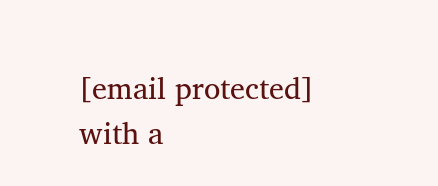[email protected] with a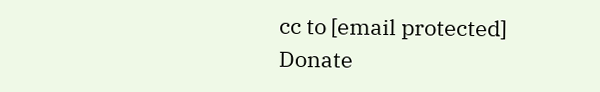cc to [email protected]
Donate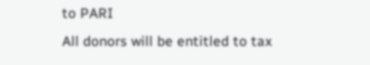to PARI
All donors will be entitled to tax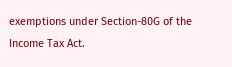exemptions under Section-80G of the Income Tax Act.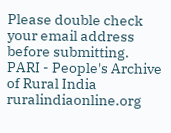Please double check your email address before submitting.
PARI - People's Archive of Rural India
ruralindiaonline.org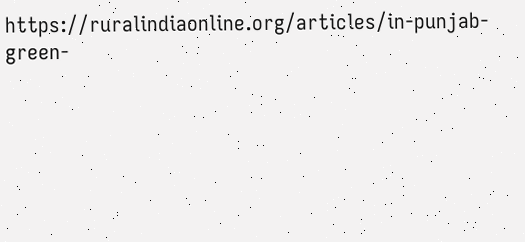https://ruralindiaonline.org/articles/in-punjab-green-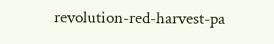revolution-red-harvest-pa